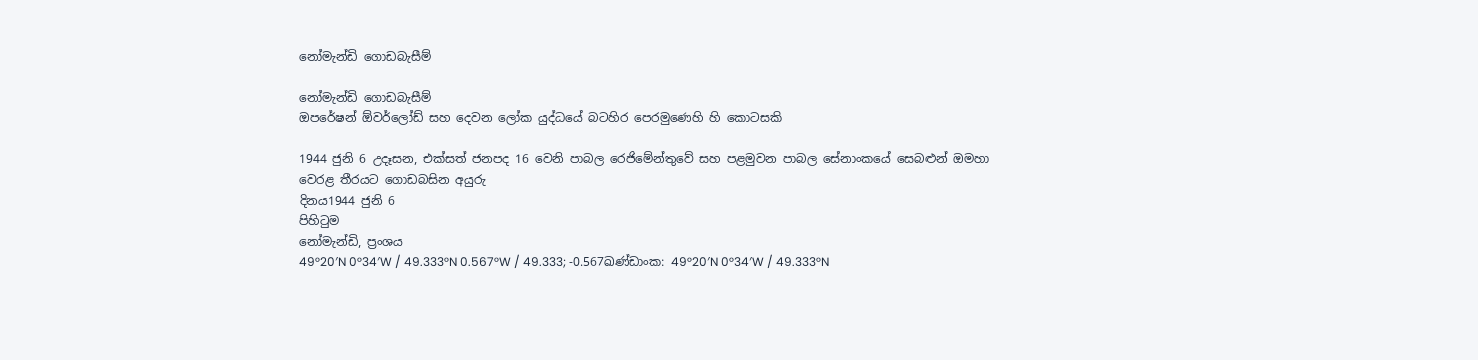නෝමැන්ඩි ගොඩබැසීම්

නෝමැන්ඩි ගොඩබැසීම්
ඔපරේෂන් ඕවර්ලෝඩ් සහ දෙවන ලෝක යුද්ධයේ බටහිර පෙරමුණෙහි හි කොටසකි

1944 ජුනි 6 උදෑසන, එක්සත් ජනපද 16 වෙනි පාබල රෙජිමේන්තුවේ සහ පළමුවන පාබල සේනාංකයේ සෙබළුන් ඔමහා වෙරළ තීරයට ගොඩබසින අයුරු
දිනය1944 ජුනි 6
පිහිටුම
නෝමැන්ඩි, ප්‍රංශය
49°20′N 0°34′W / 49.333°N 0.567°W / 49.333; -0.567ඛණ්ඩාංක: 49°20′N 0°34′W / 49.333°N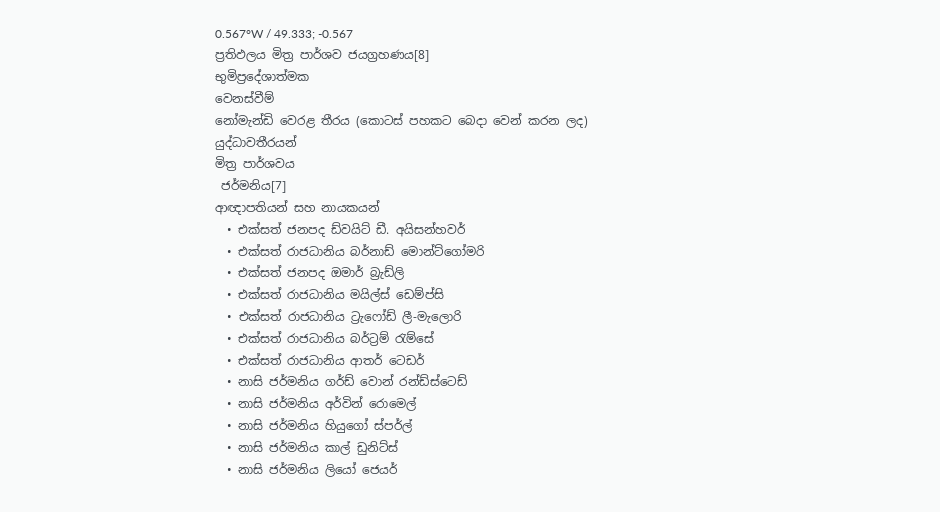0.567°W / 49.333; -0.567
ප්‍රතිඵලය මිත්‍ර පාර්ශව ජයග්‍රහණය[8]
භුමිප්‍රදේශාත්මක
වෙනස්වීම්
නෝමැන්ඩි වෙරළ තීරය (කොටස් පහකට බෙදා වෙන් කරන ලද)
යුද්ධාවතීරයන්
මිත්‍ර පාර්ශවය
 ජර්මනිය[7]
ආඥාපතියන් සහ නායකයන්
  • එක්සත් ජනපද ඩ්වයිට් ඩී. අයිසන්හවර්
  • එක්සත් රාජධානිය බර්නාඩ් මොන්ට්ගෝමරි
  • එක්සත් ජනපද ඔමාර් බ්‍රැඩ්ලි
  • එක්සත් රාජධානිය මයිල්ස් ඩෙම්ප්සි
  • එක්සත් රාජධානිය ට්‍රැෆෝඩ් ලී-මැලොරි
  • එක්සත් රාජධානිය බර්ට්‍රම් රැම්සේ
  • එක්සත් රාජධානිය ආතර් ටෙඩර්
  • නාසි ජර්මනිය ගර්ඩ් වොන් රන්ඩ්ස්ටෙඩ්
  • නාසි ජර්මනිය අර්වින් රොමෙල්
  • නාසි ජර්මනිය හියුගෝ ස්පර්ල්
  • නාසි ජර්මනිය කාල් ඩුනිට්ස්
  • නාසි ජර්මනිය ලියෝ ජෙයර්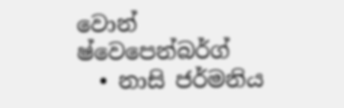වොන් ෂ්වෙපෙන්බර්ග්
  • නාසි ජර්මනිය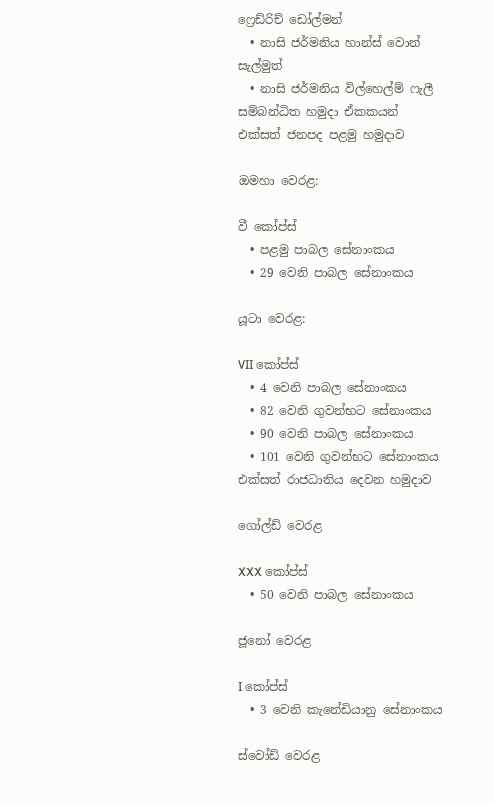ෆ්‍රෙඩ්රිච් ඩෝල්මන්
  • නාසි ජර්මනිය හාන්ස් වොන් සැල්මුත්
  • නාසි ජර්මනිය විල්හෙල්ම් ෆැලී
සම්බන්ධිත හමුදා ඒකකයන්
එක්සත් ජනපද පළමු හමුදාව

ඔමහා වෙරළ:

වී කෝප්ස්
  • පළමු පාබල සේනාංකය
  • 29 වෙනි පාබල සේනාංකය

යූටා වෙරළ:

VII කෝප්ස්
  • 4 වෙනි පාබල සේනාංකය
  • 82 වෙනි ගුවන්භට සේනාංකය
  • 90 වෙනි පාබල සේනාංකය
  • 101 වෙනි ගුවන්භට සේනාංකය
එක්සත් රාජධානිය දෙවන හමුදාව

ගෝල්ඩ් වෙරළ

XXX කෝප්ස්
  • 50 වෙනි පාබල සේනාංකය

ජූනෝ වෙරළ

I කෝප්ස්
  • 3 වෙනි කැනේඩියානු සේනාංකය

ස්වෝඩ් වෙරළ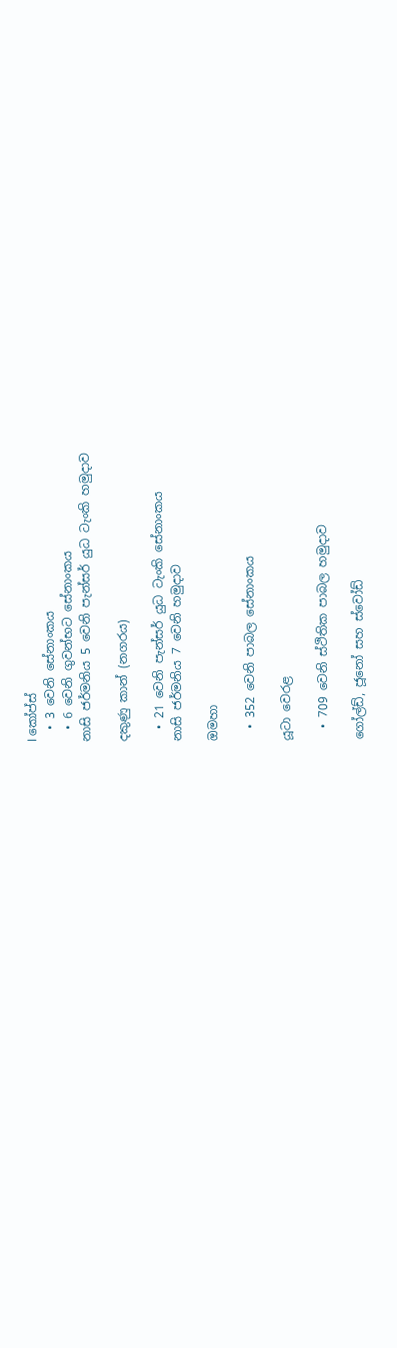I කෝප්ස්
  • 3 වෙනි සේනාංකය
  • 6 වෙනි ගුවන්භට සේනාංකය
නාසි ජර්මනිය 5 වෙනි පැන්සර් යුධ ටැංකි හමුදාව

දකුණු කාන් (නගරය)

  • 21 වෙනි පැන්සර් යුධ ටැංකි සේනාංකය
නාසි ජර්මනිය 7 වෙනි හමුදාව

ඔමහා

  • 352 වෙනි පාබල සේනාංකය

යූටා වෙරළ

  • 709 වෙනි ස්ථිතික පාබල හමුදාව

ගෝල්ඩ්, ජූනෝ සහ ස්වෝඩ්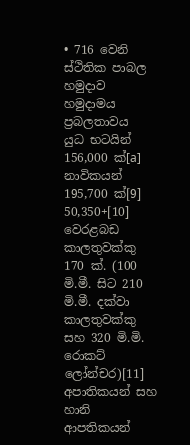• 716 වෙනි ස්ථිතික පාබල හමුදාව
හමුදාමය ප්‍රබලතාවය
යුධ භටයින් 156,000 ක්[a]
නාවිකයන් 195,700 ක්[9]
50,350+[10]
වෙරළබඩ කාලතුවක්කු 170 ක්. (100 මි.මී. සිට 210 මි.මී. දක්වා කාලතුවක්කු සහ 320 මි.මි. රොකට් ලෝන්චර)[11]
අපාතිකයන් සහ හානි
ආපතිකයන්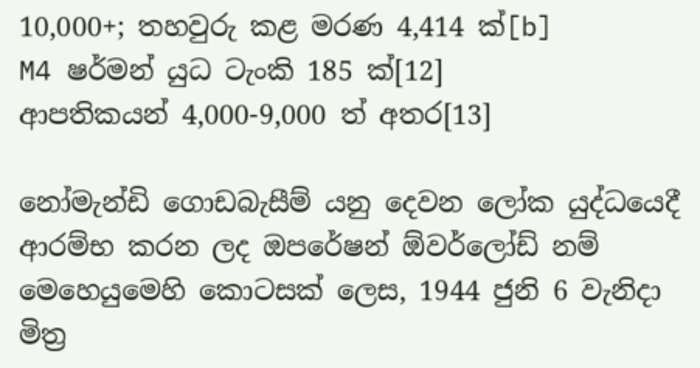10,000+; තහවුරු කළ මරණ 4,414 ක්[b]
M4 ෂර්මන් යුධ ටැංකි 185 ක්[12]
ආපතිකයන් 4,000-9,000 ත් අතර[13]

නෝමැන්ඩි ගොඩබැසීම් යනු දෙවන ලෝක යුද්ධයෙදී ආරම්භ කරන ලද ඔපරේෂන් ඕවර්ලෝඩ් නම් මෙහෙයුමෙහි කොටසක් ලෙස, 1944 ජුනි 6 වැනිදා මිත්‍ර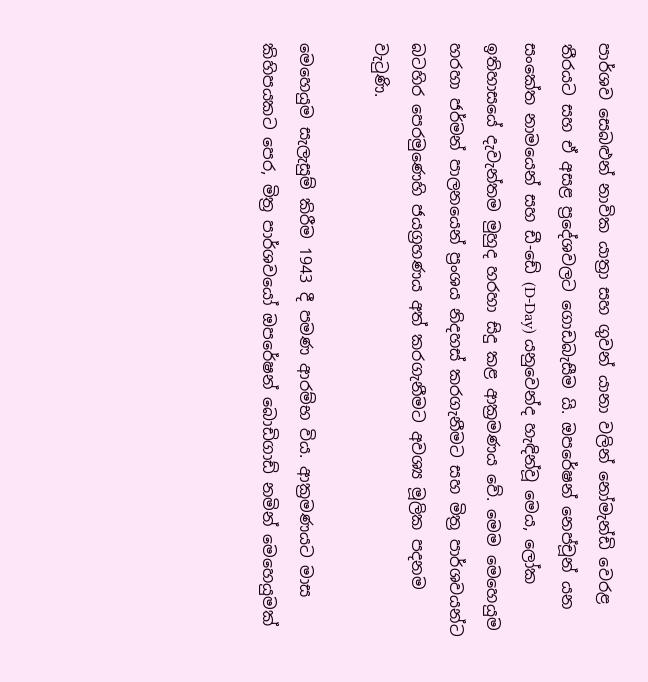පාර්ශව සෙබළුන් නාවික යාත්‍රා සහ ගුවන් යානා වලින් නෝමැන්ඩි වෙරළ තීරයට සහ ඒ අසළ ප්‍රදේශවලට ගොඩබැසීම යි. ඔපරේෂන් නෙප්චූන් යන සංකේත නාමයෙන් සහ ඩී-ඩේ (D-Day) යනුවෙන්ද හැඳින්වූ මෙය, ලෝක ඉතිහාසයේ දැවැන්තම මුහුද හරහා සිදු කළ ආක්‍රමණය වේ. මෙම මෙහෙයුම හරහා ජර්මන් පාලනයෙන් ප්‍රංශය නිදහස් කරගැනීමට සහ මිත්‍ර පාර්ශවයන්ට බටහිර පෙරමුණෙහි ජයග්‍රහණය අත් කරගැනීමට අවශ්‍ය මූලික පදනම වැටුණි.

මෙහෙයුම සැලැසුම් කිරීම 1943 දී පමණ ආරම්භ විය. ආක්‍රමණයට මාස කිහිපයකට පෙර, මිත්‍ර පාර්ශවයෝ ඔපරේෂන් බොඩිගාඩ් නමින් මෙහෙයුමක්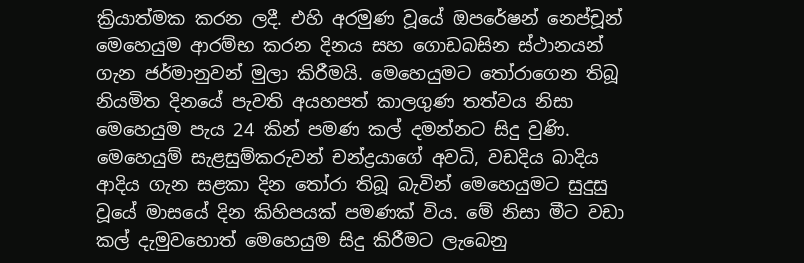ක්‍රියාත්මක කරන ලදී. එහි අරමුණ වූයේ ඔපරේෂන් නෙප්චූන් මෙහෙයුම ආරම්භ කරන දිනය සහ ගොඩබසින ස්ථානයන් ගැන ජර්මානුවන් මුලා කිරීමයි. මෙහෙයුමට තෝරාගෙන තිබූ නියමිත දිනයේ පැවති අයහපත් කාලගුණ තත්වය නිසා මෙහෙයුම පැය 24 කින් පමණ කල් දමන්නට සිදු වුණි. මෙහෙයුම් සැළසුම්කරුවන් චන්ද්‍රයාගේ අවධි, වඩදිය බාදිය ආදිය ගැන සළකා දින තෝරා තිබූ බැවින් මෙහෙයුමට සුදුසු වූයේ මාසයේ දින කිහිපයක් පමණක් විය. මේ නිසා මීට වඩා කල් දැමුවහොත් මෙහෙයුම සිදු කිරීමට ලැබෙනු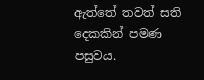ඇත්තේ තවත් සති දෙකකින් පමණ පසුවය.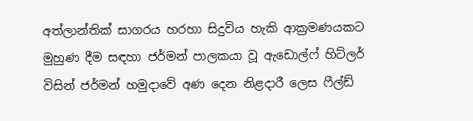අත්ලාන්තික් සාගරය හරහා සිදුවිය හැකි ආක්‍රමණයකට මුහුණ දීම සඳහා ජර්මන් පාලකයා වූ ඇඩොල්ෆ් හිට්ලර් විසින් ජර්මන් හමුදාවේ අණ දෙන නිළදාරී ලෙස ෆීල්ඩ්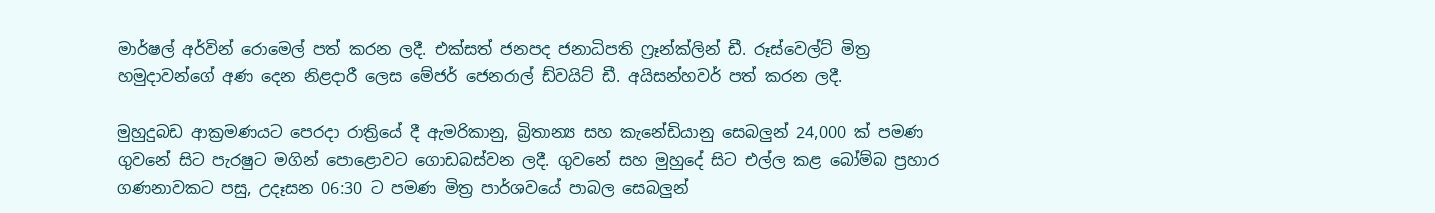මාර්ෂල් අර්වින් රොමෙල් පත් කරන ලදී. එක්සත් ජනපද ජනාධිපති ෆ්‍රෑන්ක්ලින් ඩී. රූස්වෙල්ට් මිත්‍ර හමුදාවන්ගේ අණ දෙන නිළදාරී ලෙස මේජර් ජෙනරාල් ඩ්වයිට් ඩී. අයිසන්හවර් පත් කරන ලදී.

මුහුදුබඩ ආක්‍රමණයට පෙරදා රාත්‍රියේ දී ඇමරිකානු, බ්‍රිතාන්‍ය සහ කැනේඩියානු සෙබලුන් 24,000 ක් පමණ ගුවනේ සිට පැරෂුට මගින් පොළොවට ගොඩබස්වන ලදී. ගුවනේ සහ මුහුදේ සිට එල්ල කළ බෝම්බ ප්‍රහාර ගණනාවකට පසු, උදෑසන 06:30 ට පමණ මිත්‍ර පාර්ශවයේ පාබල සෙබලුන්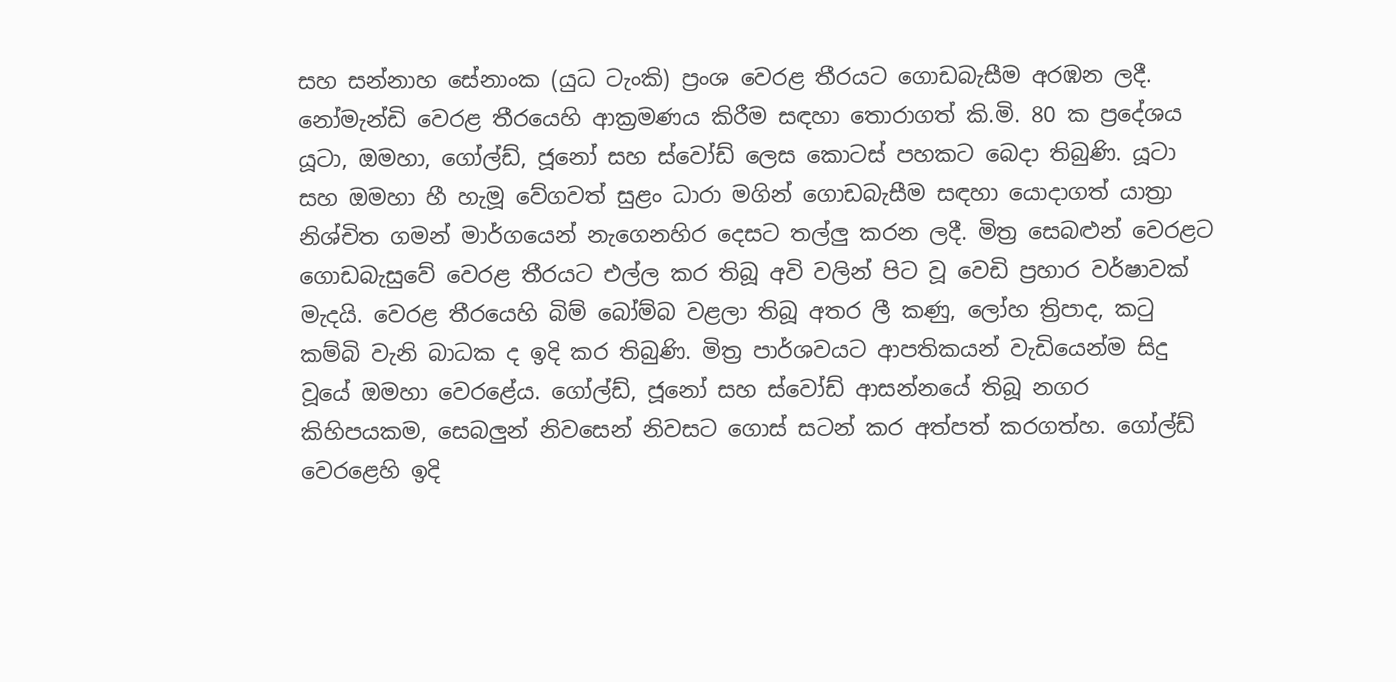සහ සන්නාහ සේනාංක (යුධ ටැංකි) ප්‍රංශ වෙරළ තීරයට ගොඩබැසීම අරඹන ලදී. නෝමැන්ඩි වෙරළ තීරයෙහි ආක්‍රමණය කිරීම සඳහා තොරාගත් කි.මි. 80 ක ප්‍රදේශය යූටා, ඔමහා, ගෝල්ඩ්, ජූනෝ සහ ස්වෝඩ් ලෙස කොටස් පහකට බෙදා තිබුණි. යූටා සහ ඔමහා හී හැමූ වේගවත් සුළං ධාරා මගින් ගොඩබැසීම සඳහා යොදාගත් යාත්‍රා නිශ්චිත ගමන් මාර්ගයෙන් නැගෙනහිර දෙසට තල්ලු කරන ලදී. මිත්‍ර සෙබළුන් වෙරළට ගොඩබැසුවේ වෙරළ තීරයට එල්ල කර තිබූ අවි වලින් පිට වූ වෙඩි ප්‍රහාර වර්ෂාවක් මැදයි. වෙරළ තීරයෙහි බිම් බෝම්බ වළලා තිබූ අතර ලී කණු, ලෝහ ත්‍රිපාද, කටු කම්බි වැනි බාධක ද ඉදි කර තිබුණි. මිත්‍ර පාර්ශවයට ආපතිකයන් වැඩියෙන්ම සිදු වූයේ ඔමහා වෙරළේය. ගෝල්ඩ්, ජූනෝ සහ ස්වෝඩ් ආසන්නයේ තිබූ නගර කිහිපයකම, සෙබලුන් නිවසෙන් නිවසට ගොස් සටන් කර අත්පත් කරගත්හ. ගෝල්ඩ් වෙරළෙහි ඉදි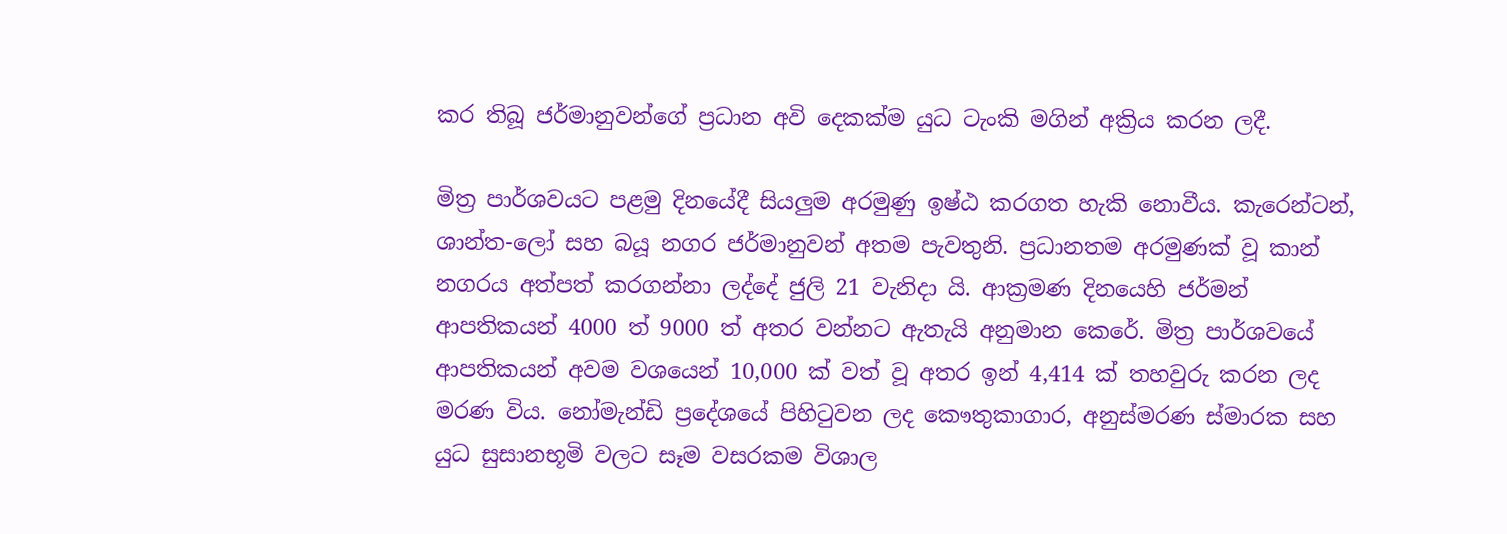කර තිබූ ජර්මානුවන්ගේ ප්‍රධාන අවි දෙකක්ම යුධ ටැංකි මගින් අක්‍රිය කරන ලදී.

මිත්‍ර පාර්ශවයට පළමු දිනයේදී සියලුම අරමුණු ඉෂ්ඨ කරගත හැකි නොවීය. කැරෙන්ටන්, ශාන්ත-ලෝ සහ බයූ නගර ජර්මානුවන් අතම පැවතුනි. ප්‍රධානතම අරමුණක් වූ කාන් නගරය අත්පත් කරගන්නා ලද්දේ ජුලි 21 වැනිදා යි. ආක්‍රමණ දිනයෙහි ජර්මන් ආපතිකයන් 4000 ත් 9000 ත් අතර වන්නට ඇතැයි අනුමාන කෙරේ. මිත්‍ර පාර්ශවයේ ආපතිකයන් අවම වශයෙන් 10,000 ක් වත් වූ අතර ඉන් 4,414 ක් තහවුරු කරන ලද මරණ විය. නෝමැන්ඩි ප්‍රදේශයේ පිහිටුවන ලද කෞතුකාගාර, අනුස්මරණ ස්මාරක සහ යුධ සුසානභූමි වලට සෑම වසරකම විශාල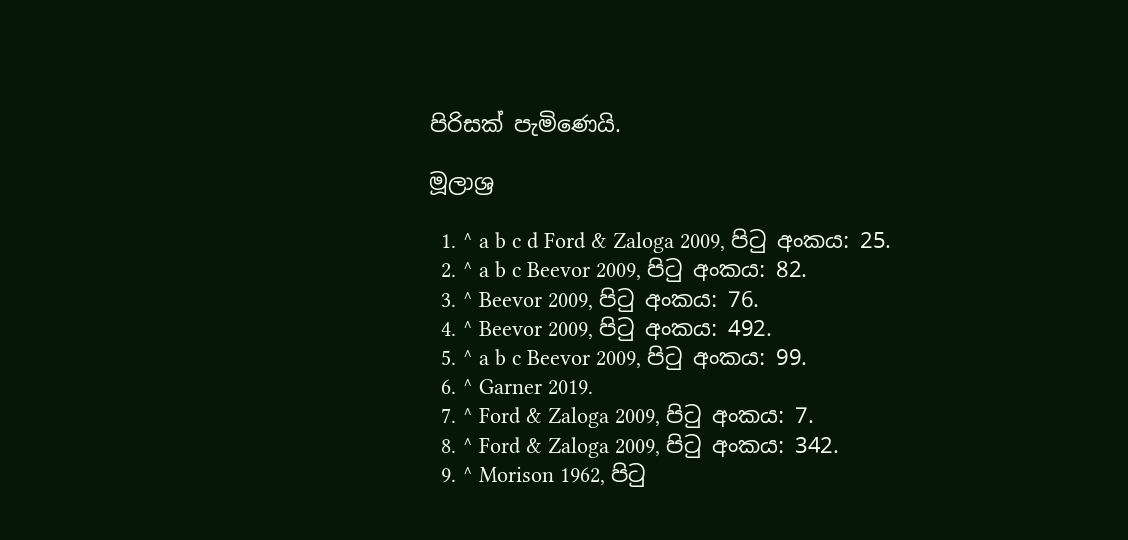පිරිසක් පැමිණෙයි.

මූලාශ්‍ර

  1. ^ a b c d Ford & Zaloga 2009, පිටු අංකය: 25.
  2. ^ a b c Beevor 2009, පිටු අංකය: 82.
  3. ^ Beevor 2009, පිටු අංකය: 76.
  4. ^ Beevor 2009, පිටු අංකය: 492.
  5. ^ a b c Beevor 2009, පිටු අංකය: 99.
  6. ^ Garner 2019.
  7. ^ Ford & Zaloga 2009, පිටු අංකය: 7.
  8. ^ Ford & Zaloga 2009, පිටු අංකය: 342.
  9. ^ Morison 1962, පිටු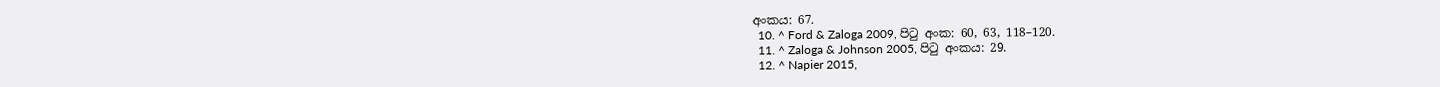අංකය: 67.
  10. ^ Ford & Zaloga 2009, පිටු අංක: 60, 63, 118–120.
  11. ^ Zaloga & Johnson 2005, පිටු අංකය: 29.
  12. ^ Napier 2015,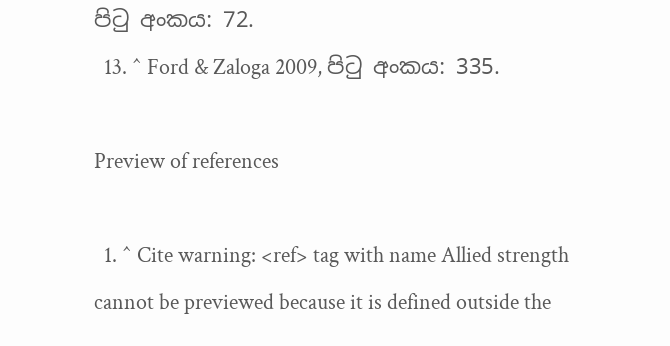පිටු අංකය: 72.
  13. ^ Ford & Zaloga 2009, පිටු අංකය: 335.

Preview of references

  1. ^ Cite warning: <ref> tag with name Allied strength cannot be previewed because it is defined outside the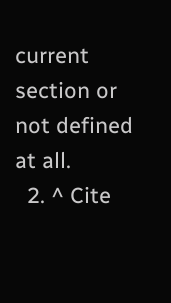current section or not defined at all.
  2. ^ Cite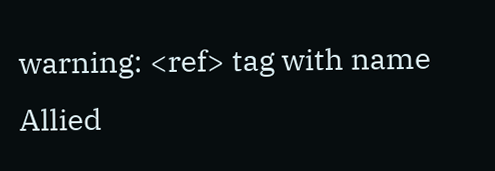warning: <ref> tag with name Allied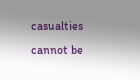casualties cannot be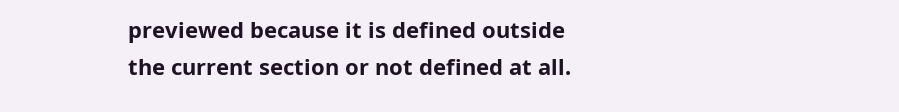previewed because it is defined outside the current section or not defined at all.